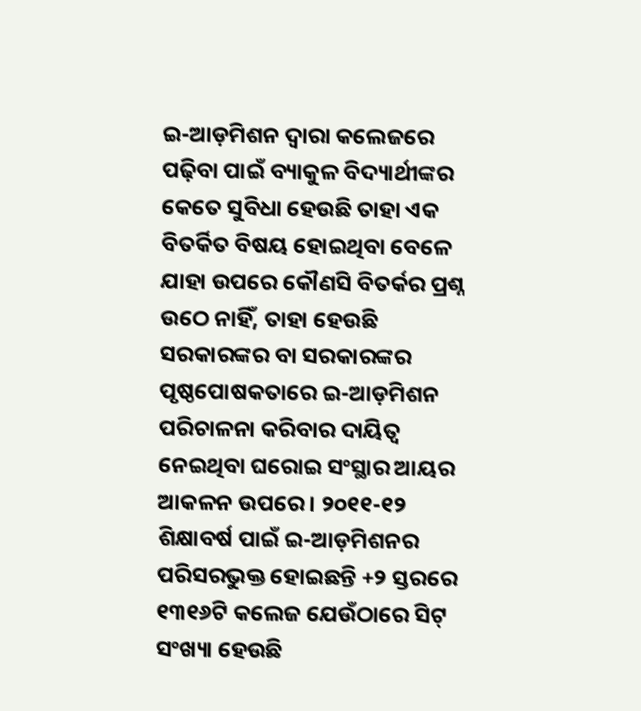ଇ-ଆଡ଼ମିଶନ ଦ୍ୱାରା କଲେଜରେ ପଢ଼ିବା ପାଇଁ ବ୍ୟାକୁଳ ବିଦ୍ୟାର୍ଥୀଙ୍କର କେତେ ସୁବିଧା ହେଉଛି ତାହା ଏକ ବିତର୍କିତ ବିଷୟ ହୋଇଥିବା ବେଳେ ଯାହା ଉପରେ କୌଣସି ବିତର୍କର ପ୍ରଶ୍ନ ଉଠେ ନାହିଁ, ତାହା ହେଉଛି ସରକାରଙ୍କର ବା ସରକାରଙ୍କର ପୃଷ୍ଠପୋଷକତାରେ ଇ-ଆଡ଼ମିଶନ ପରିଚାଳନା କରିବାର ଦାୟିତ୍ୱ ନେଇଥିବା ଘରୋଇ ସଂସ୍ଥାର ଆୟର ଆକଳନ ଉପରେ । ୨୦୧୧-୧୨ ଶିକ୍ଷାବର୍ଷ ପାଇଁ ଇ-ଆଡ଼ମିଶନର ପରିସରଭୁକ୍ତ ହୋଇଛନ୍ତି +୨ ସ୍ତରରେ ୧୩୧୬ଟି କଲେଜ ଯେଉଁଠାରେ ସିଟ୍ ସଂଖ୍ୟା ହେଉଛି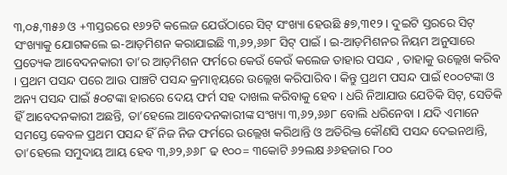୩,୦୫,୩୫୬ ଓ +୩ସ୍ତରରେ ୧୬୨ଟି କଲେଜ ଯେଉଁଠାରେ ସିଟ୍ ସଂଖ୍ୟା ହେଉଛି ୫୭,୩୧୨ । ଦୁଇଟି ସ୍ତରରେ ସିଟ୍ ସଂଖ୍ୟାକୁ ଯୋଗକଲେ ଇ-ଆଡ଼ମିଶନ କରାଯାଇଛି ୩,୬୨,୬୬୮ ସିଟ୍ ପାଇଁ । ଇ-ଆଡ଼ମିଶନର ନିୟମ ଅନୁସାରେ ପ୍ରତ୍ୟେକ ଆବେଦନକାରୀ ତା’ର ଆଡ଼ମିଶନ ଫର୍ମରେ କେଉଁ କେଉଁ କଲେଜ ତାହାର ପସନ୍ଦ , ତାହାକୁ ଉଲ୍ଲେଖ କରିବ । ପ୍ରଥମ ପସନ୍ଦ ପରେ ଆଉ ପାଞ୍ଚଟି ପସନ୍ଦ କ୍ରମାନ୍ୱୟରେ ଉଲ୍ଲେଖ କରିପାରିବ । କିନ୍ତୁ ପ୍ରଥମ ପସନ୍ଦ ପାଇଁ ୧୦୦ଟଙ୍କା ଓ ଅନ୍ୟ ପସନ୍ଦ ପାଇଁ ୫୦ଟଙ୍କା ହାରରେ ଦେୟ ଫର୍ମ ସହ ଦାଖଲ କରିବାକୁ ହେବ । ଧରି ନିଆଯାଉ ଯେତିକି ସିଟ୍, ସେତିକି ହିଁ ଆବେଦନକାରୀ ଅଛନ୍ତି, ତା’ହେଲେ ଆବେଦନକାରୀଙ୍କ ସଂଖ୍ୟା ୩,୬୨,୬୬୮ ବୋଲି ଧରିନେବା । ଯଦି ଏମାନେ ସମସ୍ତେ କେବଳ ପ୍ରଥମ ପସନ୍ଦ ହିଁ ନିଜ ନିଜ ଫର୍ମରେ ଉଲ୍ଲେଖ କରିଥାନ୍ତି ଓ ଅତିରିକ୍ତ କୌଣସି ପସନ୍ଦ ଦେଇନଥାନ୍ତି, ତା’ହେଲେ ସମୁଦାୟ ଆୟ ହେବ ୩,୬୨,୬୬୮ ଢ ୧୦୦= ୩କୋଟି ୬୨ଲକ୍ଷ ୬୬ହଜାର ୮୦୦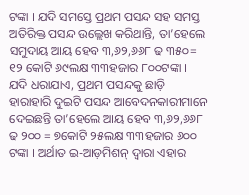ଟଙ୍କା । ଯଦି ସମସ୍ତେ ପ୍ରଥମ ପସନ୍ଦ ସହ ସମସ୍ତ ଅତିରିକ୍ତ ପସନ୍ଦ ଉଲ୍ଲେଖ କରିଥାନ୍ତି, ତା’ହେଲେ ସମୁଦାୟ ଆୟ ହେବ ୩,୬୨,୬୬୮ ଢ ୩୫୦= ୧୨ କୋଟି ୬୯ଲକ୍ଷ ୩୩ହଜାର ୮୦୦ଟଙ୍କା । ଯଦି ଧରାଯାଏ, ପ୍ରଥମ ପସନ୍ଦକୁ ଛାଡ଼ି ହାରାହାରି ଦୁଇଟି ପସନ୍ଦ ଆବେଦନକାରୀମାନେ ଦେଇଛନ୍ତି ତା’ହେଲେ ଆୟ ହେବ ୩,୬୨,୬୬୮ ଢ ୨୦୦ = ୭କୋଟି ୨୫ଲକ୍ଷ ୩୩ହଜାର ୬୦୦ ଟଙ୍କା । ଅର୍ଥାତ ଇ-ଆଡ଼ମିଶନ୍ ଦ୍ୱାରା ଏହାର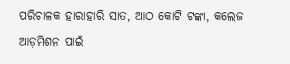ପରିଚାଳକ ହାରାହାରି ସାତ, ଆଠ କୋଟି ଟଙ୍କା, କଲେଜ ଆଡ଼ମିଶନ ପାଇଁ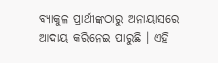ବ୍ୟାକୁଳ ପ୍ରାର୍ଥୀଙ୍କଠାରୁ ଅନାୟାସରେ ଆଦାୟ କରିନେଇ ପାରୁଛି । ଏହି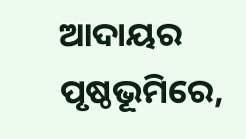ଆଦାୟର ପୃଷ୍ଠଭୂମିରେ,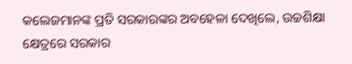କଲେଜମାନଙ୍କ ପ୍ରତି ସରକାରଙ୍କର ଅବହେଳା ଦେଖିଲେ, ଉଚ୍ଚଶିକ୍ଷା କ୍ଷେତ୍ରରେ ସରକାର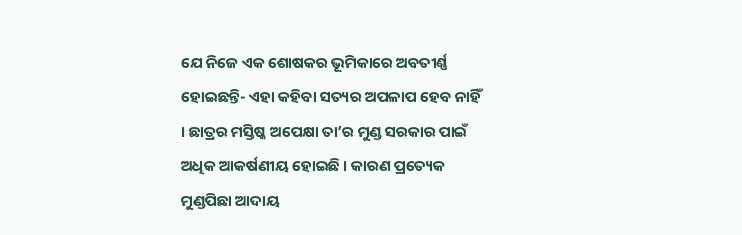ଯେ ନିଜେ ଏକ ଶୋଷକର ଭୂମିକାରେ ଅବତୀର୍ଣ୍ଣ ହୋଇଛନ୍ତି- ଏହା କହିବା ସତ୍ୟର ଅପଳାପ ହେବ ନାହିଁ । ଛାତ୍ରର ମସ୍ତିଷ୍କ ଅପେକ୍ଷା ତା’ର ମୁଣ୍ଡ ସରକାର ପାଇଁ ଅଧିକ ଆକର୍ଷଣୀୟ ହୋଇଛି । କାରଣ ପ୍ରତ୍ୟେକ ମୁଣ୍ଡପିଛା ଆଦାୟ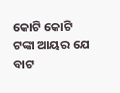କୋଟି କୋଟି ଟଙ୍କା ଆୟର ଯେ ବାଟ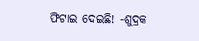ଫିଟାଇ ଦେଇଛି! -ଶୁଦ୍ରକ